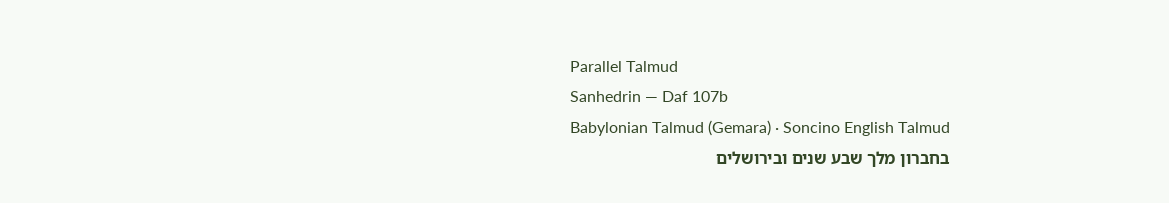Parallel Talmud
Sanhedrin — Daf 107b
Babylonian Talmud (Gemara) · Soncino English Talmud
בחברון מלך שבע שנים ובירושלים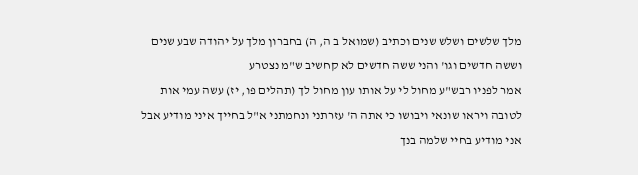מלך שלשים ושלש שנים וכתיב (שמואל ב ה, ה) בחברון מלך על יהודה שבע שנים וששה חדשים וגו' והני ששה חדשים לא קחשיב ש"מ נצטרע
אמר לפניו רבש"ע מחול לי על אותו עון מחול לך (תהלים פו, יז) עשה עמי אות לטובה ויראו שונאי ויבושו כי אתה ה' עזרתני ונחמתני א"ל בחייך איני מודיע אבל אני מודיע בחיי שלמה בנך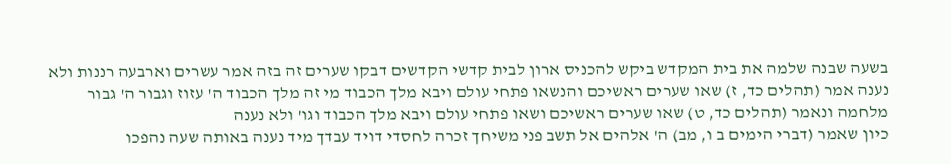בשעה שבנה שלמה את בית המקדש ביקש להכניס ארון לבית קדשי הקדשים דבקו שערים זה בזה אמר עשרים וארבעה רננות ולא נענה אמר (תהלים כד, ז) שאו שערים ראשיכם והנשאו פתחי עולם ויבא מלך הכבוד מי זה מלך הכבוד ה' עזוז וגבור ה' גבור מלחמה ונאמר (תהלים כד, ט) שאו שערים ראשיכם ושאו פתחי עולם ויבא מלך הכבוד וגו' ולא נענה
כיון שאמר (דברי הימים ב ו, מב) ה' אלהים אל תשב פני משיחך זכרה לחסדי דויד עבדך מיד נענה באותה שעה נהפכו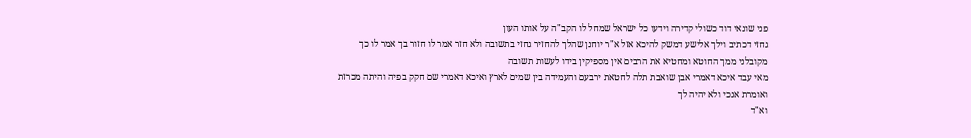פני שונאי דוד כשולי קדירה וידעו כל ישראל שמחל לו הקב"ה על אותו העון
גחזי דכתיב וילך אלישע דמשק להיכא אזל א"ר יוחנן שהלך להחזיר גחזי בתשובה ולא חזר אמר לו חזור בך אמר לו כך מקובלני ממך החוטא ומחטיא את הרבים אין מספיקין בידו לעשות תשובה
מאי עבד איכא דאמרי אבן שואבת תלה לחטאת ירבעם והעמידה בין שמים לארץ ואיכא דאמרי שם חקק בפיה והיתה מכרזת ואומרת אנכי ולא יהיה לך
וא"ד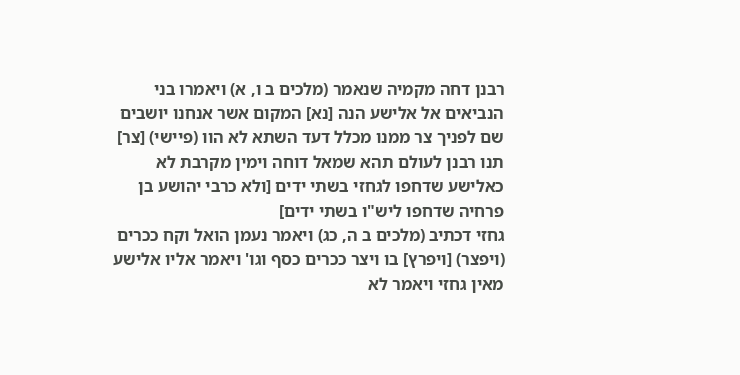רבנן דחה מקמיה שנאמר (מלכים ב ו, א) ויאמרו בני הנביאים אל אלישע הנה [נא] המקום אשר אנחנו יושבים שם לפניך צר ממנו מכלל דעד השתא לא הוו (פיישי) [צר]
תנו רבנן לעולם תהא שמאל דוחה וימין מקרבת לא כאלישע שדחפו לגחזי בשתי ידים [ולא כרבי יהושע בן פרחיה שדחפו ליש"ו בשתי ידים]
גחזי דכתיב (מלכים ב ה, כג) ויאמר נעמן הואל וקח ככרים (ויפצר) [ויפרץ] בו ויצר ככרים כסף וגו' ויאמר אליו אלישע מאין גחזי ויאמר לא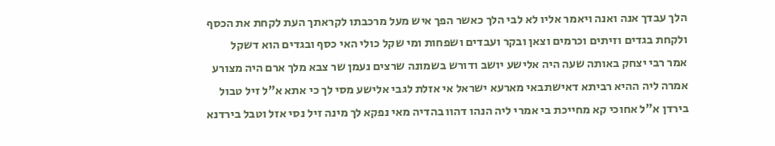הלך עבדך אנה ואנה ויאמר אליו לא לבי הלך כאשר הפך איש מעל מרכבתו לקראתך העת לקחת את הכסף ולקחת בגדים וזיתים וכרמים וצאן ובקר ועבדים ושפחות ומי שקל כולי האי כסף ובגדים הוא דשקל
אמר רבי יצחק באותה שעה היה אלישע יושב ודורש בשמונה שרצים נעמן שר צבא מלך ארם היה מצורע אמרה ליה ההיא רביתא דאישתבאי מארעא ישראל אי אזלת לגבי אלישע מסי לך כי אתא א"ל זיל טבול בירדן א"ל אחוכי קא מחייכת בי אמרי ליה הנהו דהוו בהדיה מאי נפקא לך מינה זיל נסי אזל וטבל בירדנא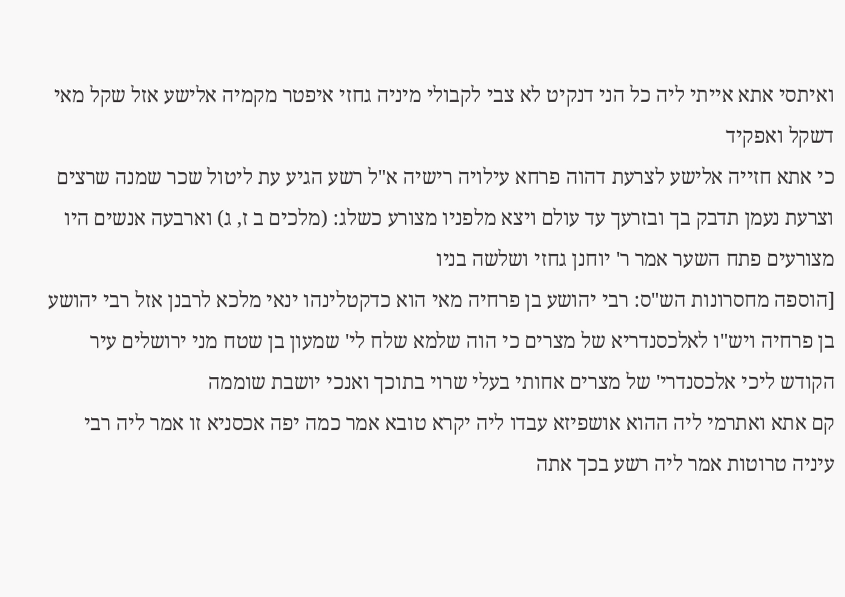ואיתסי אתא אייתי ליה כל הני דנקיט לא צבי לקבולי מיניה גחזי איפטר מקמיה אלישע אזל שקל מאי דשקל ואפקיד
כי אתא חזייה אלישע לצרעת דהוה פרחא עילויה רישיה א"ל רשע הגיע עת ליטול שכר שמנה שרצים וצרעת נעמן תדבק בך ובזרעך עד עולם ויצא מלפניו מצורע כשלג: (מלכים ב ז, ג) וארבעה אנשים היו מצורעים פתח השער אמר ר' יוחנן גחזי ושלשה בניו
[הוספה מחסרונות הש"ס: רבי יהושע בן פרחיה מאי הוא כדקטלינהו ינאי מלכא לרבנן אזל רבי יהושע בן פרחיה ויש"ו לאלכסנדריא של מצרים כי הוה שלמא שלח לי' שמעון בן שטח מני ירושלים עיר הקודש ליכי אלכסנדרי' של מצרים אחותי בעלי שרוי בתוכך ואנכי יושבת שוממה
קם אתא ואתרמי ליה ההוא אושפיזא עבדו ליה יקרא טובא אמר כמה יפה אכסניא זו אמר ליה רבי עיניה טרוטות אמר ליה רשע בכך אתה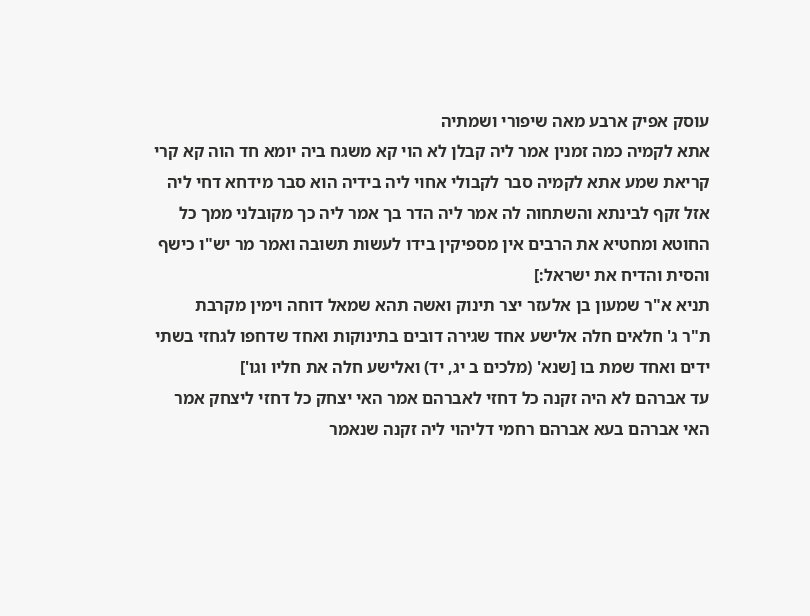עוסק אפיק ארבע מאה שיפורי ושמתיה
אתא לקמיה כמה זמנין אמר ליה קבלן לא הוי קא משגח ביה יומא חד הוה קא קרי קריאת שמע אתא לקמיה סבר לקבולי אחוי ליה בידיה הוא סבר מידחא דחי ליה אזל זקף לבינתא והשתחוה לה אמר ליה הדר בך אמר ליה כך מקובלני ממך כל החוטא ומחטיא את הרבים אין מספיקין בידו לעשות תשובה ואמר מר יש"ו כישף והסית והדיח את ישראל:]
תניא א"ר שמעון בן אלעזר יצר תינוק ואשה תהא שמאל דוחה וימין מקרבת
ת"ר ג' חלאים חלה אלישע אחד שגירה דובים בתינוקות ואחד שדחפו לגחזי בשתי ידים ואחד שמת בו [שנא' (מלכים ב יג, יד) ואלישע חלה את חליו וגו']
עד אברהם לא היה זקנה כל דחזי לאברהם אמר האי יצחק כל דחזי ליצחק אמר האי אברהם בעא אברהם רחמי דליהוי ליה זקנה שנאמר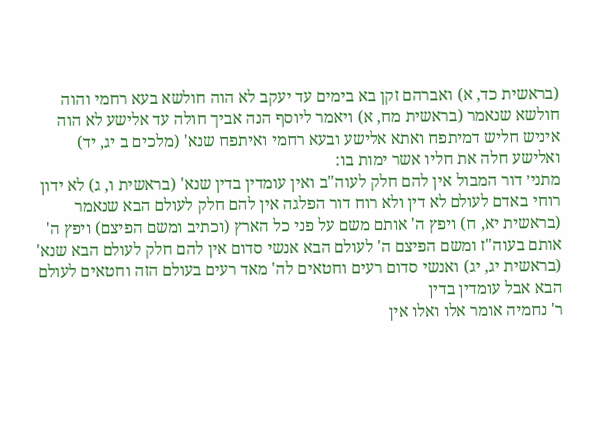(בראשית כד, א) ואברהם זקן בא בימים עד יעקב לא הוה חולשא בעא רחמי והוה חולשא שנאמר (בראשית מח, א) ויאמר ליוסף הנה אביך חולה עד אלישע לא הוה איניש חליש דמיתפח ואתא אלישע ובעא רחמי ואיתפח שנא' (מלכים ב יג, יד) ואלישע חלה את חליו אשר ימות בו:
מתני׳ דור המבול אין להם חלק לעוה"ב ואין עומדין בדין שנא' (בראשית ו, ג) לא ידון רוחי באדם לעולם לא דין ולא רוח דור הפלגה אין להם חלק לעולם הבא שנאמר (בראשית יא, ח) ויפץ ה' אותם משם על פני כל הארץ (וכתיב ומשם הפיצם) ויפץ ה' אותם בעוה"ז ומשם הפיצם ה' לעולם הבא אנשי סדום אין להם חלק לעולם הבא שנא' (בראשית יג, יג) ואנשי סדום רעים וחטאים לה' מאד רעים בעולם הזה וחטאים לעולם הבא אבל עומדין בדין
ר' נחמיה אומר אלו ואלו אין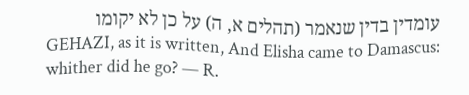עומדין בדין שנאמר (תהלים א, ה) על כן לא יקומו
GEHAZI, as it is written, And Elisha came to Damascus: whither did he go? — R.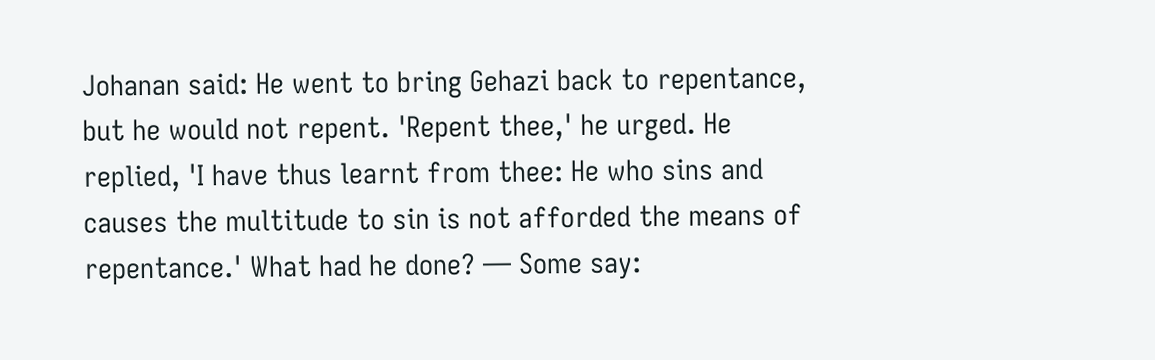Johanan said: He went to bring Gehazi back to repentance, but he would not repent. 'Repent thee,' he urged. He replied, 'I have thus learnt from thee: He who sins and causes the multitude to sin is not afforded the means of repentance.' What had he done? — Some say: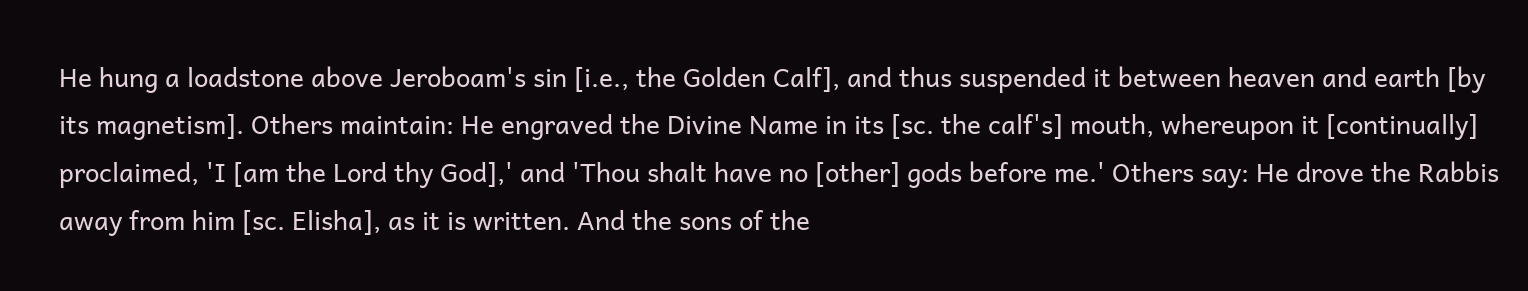He hung a loadstone above Jeroboam's sin [i.e., the Golden Calf], and thus suspended it between heaven and earth [by its magnetism]. Others maintain: He engraved the Divine Name in its [sc. the calf's] mouth, whereupon it [continually] proclaimed, 'I [am the Lord thy God],' and 'Thou shalt have no [other] gods before me.' Others say: He drove the Rabbis away from him [sc. Elisha], as it is written. And the sons of the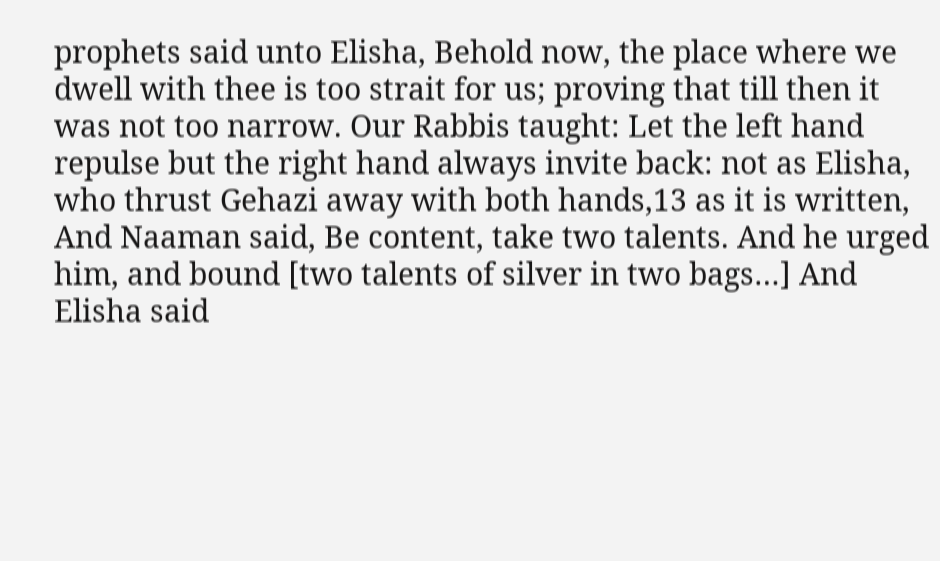prophets said unto Elisha, Behold now, the place where we dwell with thee is too strait for us; proving that till then it was not too narrow. Our Rabbis taught: Let the left hand repulse but the right hand always invite back: not as Elisha, who thrust Gehazi away with both hands,13 as it is written, And Naaman said, Be content, take two talents. And he urged him, and bound [two talents of silver in two bags…] And Elisha said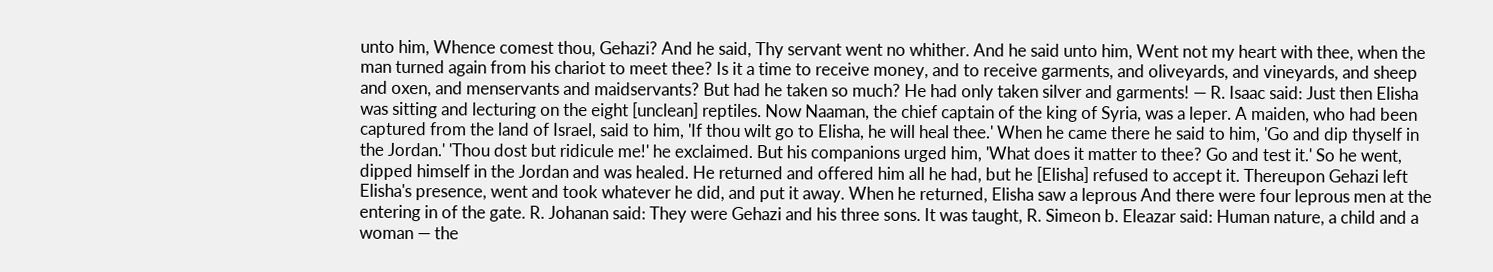unto him, Whence comest thou, Gehazi? And he said, Thy servant went no whither. And he said unto him, Went not my heart with thee, when the man turned again from his chariot to meet thee? Is it a time to receive money, and to receive garments, and oliveyards, and vineyards, and sheep and oxen, and menservants and maidservants? But had he taken so much? He had only taken silver and garments! — R. Isaac said: Just then Elisha was sitting and lecturing on the eight [unclean] reptiles. Now Naaman, the chief captain of the king of Syria, was a leper. A maiden, who had been captured from the land of Israel, said to him, 'If thou wilt go to Elisha, he will heal thee.' When he came there he said to him, 'Go and dip thyself in the Jordan.' 'Thou dost but ridicule me!' he exclaimed. But his companions urged him, 'What does it matter to thee? Go and test it.' So he went, dipped himself in the Jordan and was healed. He returned and offered him all he had, but he [Elisha] refused to accept it. Thereupon Gehazi left Elisha's presence, went and took whatever he did, and put it away. When he returned, Elisha saw a leprous And there were four leprous men at the entering in of the gate. R. Johanan said: They were Gehazi and his three sons. It was taught, R. Simeon b. Eleazar said: Human nature, a child and a woman — the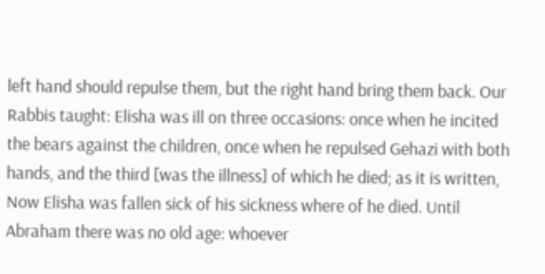left hand should repulse them, but the right hand bring them back. Our Rabbis taught: Elisha was ill on three occasions: once when he incited the bears against the children, once when he repulsed Gehazi with both hands, and the third [was the illness] of which he died; as it is written, Now Elisha was fallen sick of his sickness where of he died. Until Abraham there was no old age: whoever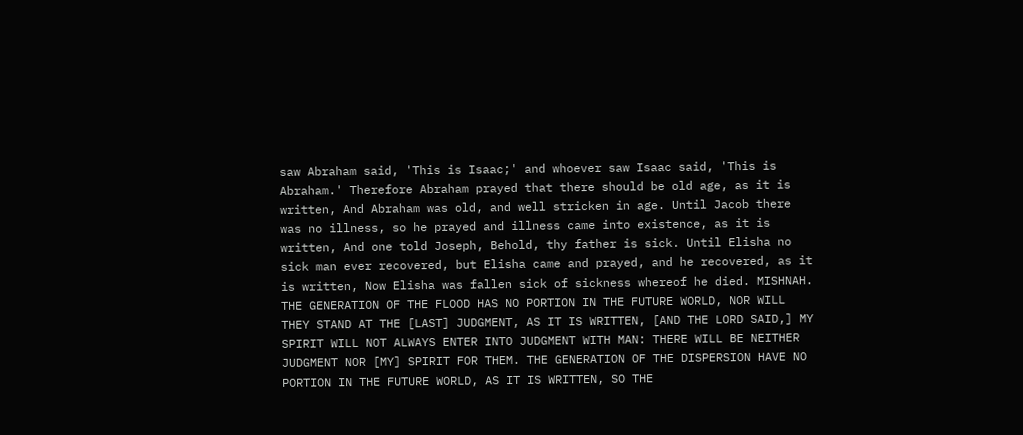saw Abraham said, 'This is Isaac;' and whoever saw Isaac said, 'This is Abraham.' Therefore Abraham prayed that there should be old age, as it is written, And Abraham was old, and well stricken in age. Until Jacob there was no illness, so he prayed and illness came into existence, as it is written, And one told Joseph, Behold, thy father is sick. Until Elisha no sick man ever recovered, but Elisha came and prayed, and he recovered, as it is written, Now Elisha was fallen sick of sickness whereof he died. MISHNAH. THE GENERATION OF THE FLOOD HAS NO PORTION IN THE FUTURE WORLD, NOR WILL THEY STAND AT THE [LAST] JUDGMENT, AS IT IS WRITTEN, [AND THE LORD SAID,] MY SPIRIT WILL NOT ALWAYS ENTER INTO JUDGMENT WITH MAN: THERE WILL BE NEITHER JUDGMENT NOR [MY] SPIRIT FOR THEM. THE GENERATION OF THE DISPERSION HAVE NO PORTION IN THE FUTURE WORLD, AS IT IS WRITTEN, SO THE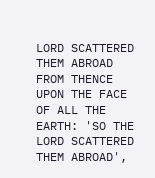LORD SCATTERED THEM ABROAD FROM THENCE UPON THE FACE OF ALL THE EARTH: 'SO THE LORD SCATTERED THEM ABROAD',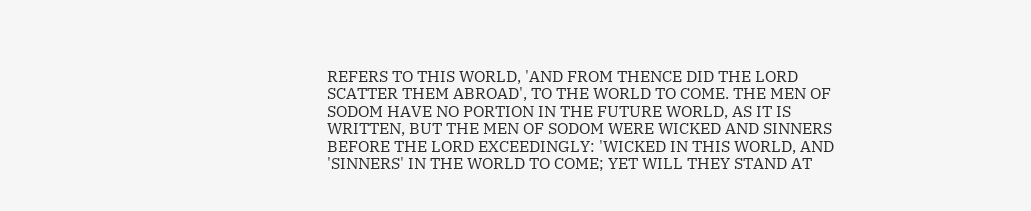REFERS TO THIS WORLD, 'AND FROM THENCE DID THE LORD SCATTER THEM ABROAD', TO THE WORLD TO COME. THE MEN OF SODOM HAVE NO PORTION IN THE FUTURE WORLD, AS IT IS WRITTEN, BUT THE MEN OF SODOM WERE WICKED AND SINNERS BEFORE THE LORD EXCEEDINGLY: 'WICKED IN THIS WORLD, AND 'SINNERS' IN THE WORLD TO COME; YET WILL THEY STAND AT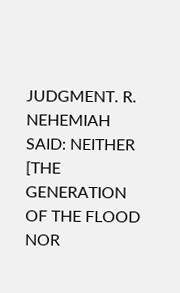JUDGMENT. R. NEHEMIAH SAID: NEITHER [THE GENERATION OF THE FLOOD NOR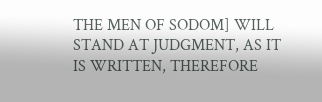THE MEN OF SODOM] WILL STAND AT JUDGMENT, AS IT IS WRITTEN, THEREFORE